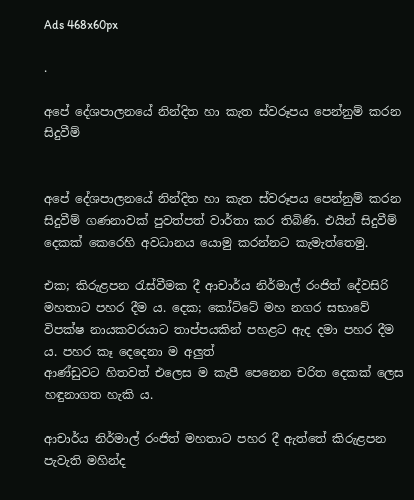Ads 468x60px

.

අපේ දේශපාලනයේ නින්දිත හා කැත ස්වරූපය පෙන්නුම් කරන සිදුවීම්


අපේ දේශපාලනයේ නින්දිත හා කැත ස්වරූපය පෙන්නුම් කරන සිදුවීම් ගණනාවක් පුවත්පත් වාර්තා කර තිබිණි. එයින් සිදුවීම් දෙකක් කෙරෙහි අවධානය යොමු කරන්නට කැමැත්තෙමු.

එක; කිරුළපන රැස්වීමක දී ආචාර්ය නිර්මාල් රංජිත් දේවසිරි මහතාට පහර දීම ය. දෙක; කෝට්ටේ මහ නගර සභාවේ විපක්ෂ නායකවරයාට තාප්පයකින් පහළට ඇද දමා පහර දීම ය. පහර කෑ දෙදෙනා ම අලුත්
ආණ්ඩුවට හිතවත් එලෙස ම කැපී පෙනෙන චරිත දෙකක් ලෙස හඳුනාගත හැකි ය.

ආචාර්ය නිර්මාල් රංජිත් මහතාට පහර දී ඇත්තේ කිරුළපන පැවැති මහින්ද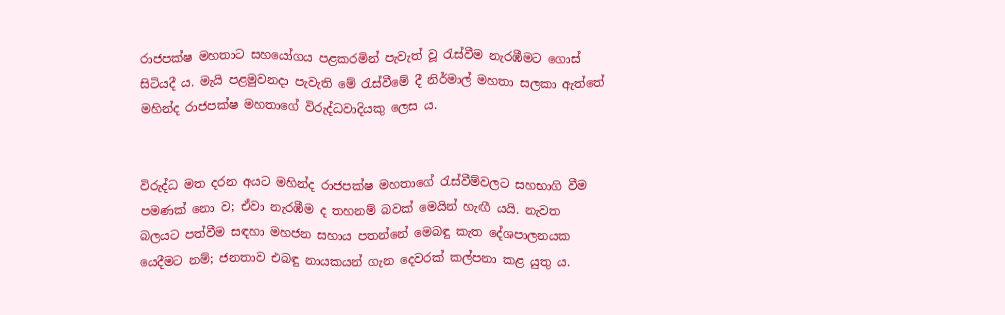රාජපක්ෂ මහතාට සහයෝගය පළකරමින් පැවැත් වූ රැස්වීම නැරඹීමට ගොස් සිටියදී ය. මැයි පළමුවනදා පැවැති මේ රැස්වීමේ දී නිර්මාල් මහතා සලකා ඇත්තේ මහින්ද රාජපක්ෂ මහතාගේ විරුද්ධවාදියකු ලෙස ය.


විරුද්ධ මත දරන අයට මහින්ද රාජපක්ෂ මහතාගේ රැස්වීම්වලට සහභාගි වීම පමණක් නො ව; ඒවා නැරඹීම ද තහනම් බවක් මෙයින් හැඟී යයි. නැවත බලයට පත්වීම සඳහා මහජන සහාය පතන්නේ මෙබඳු කැත දේශපාලනයක යෙදීමට නම්; ජනතාව එබඳු නායකයන් ගැන දෙවරක් කල්පනා කළ යුතු ය.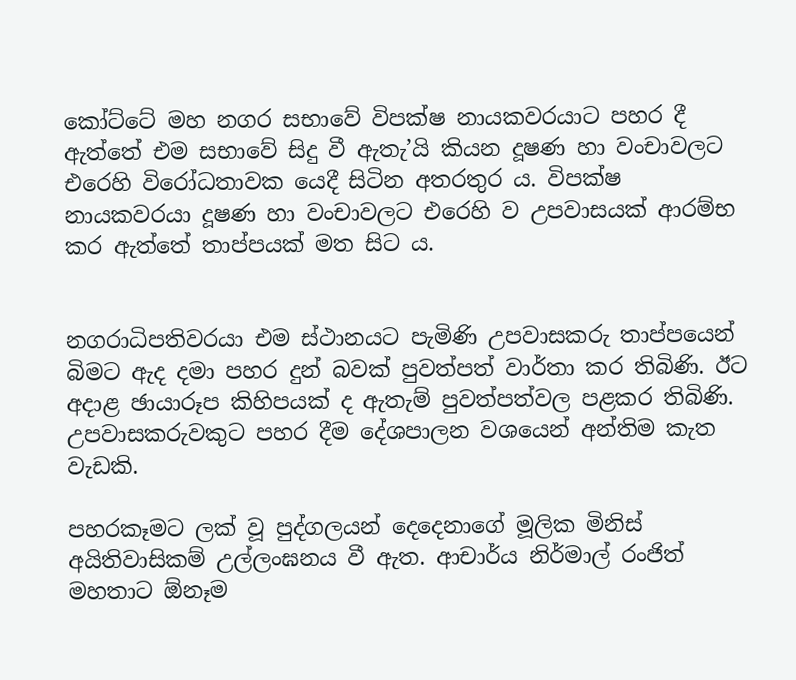කෝට්ටේ මහ නගර සභාවේ විපක්ෂ නායකවරයාට පහර දී ඇත්තේ එම සභාවේ සිදු වී ඇතැ’යි කියන දූෂණ හා වංචාවලට එරෙහි විරෝධතාවක යෙදී සිටින අතරතුර ය. විපක්ෂ නායකවරයා දූෂණ හා වංචාවලට එරෙහි ව උපවාසයක් ආරම්භ කර ඇත්තේ තාප්පයක් මත සිට ය.


නගරාධිපතිවරයා එම ස්ථානයට පැමිණි උපවාසකරු තාප්පයෙන් බිමට ඇද දමා පහර දුන් බවක් පුවත්පත් වාර්තා කර තිබිණි. ඊට අදාළ ඡායාරූප කිහිපයක් ද ඇතැම් පුවත්පත්වල පළකර තිබිණි. උපවාසකරුවකුට පහර දීම දේශපාලන වශයෙන් අන්තිම කැත වැඩකි.

පහරකෑමට ලක් වූ පුද්ගලයන් දෙදෙනාගේ මූලික මිනිස් අයිතිවාසිකම් උල්ලංඝනය වී ඇත. ආචාර්ය නිර්මාල් රංජිත් මහතාට ඕනෑම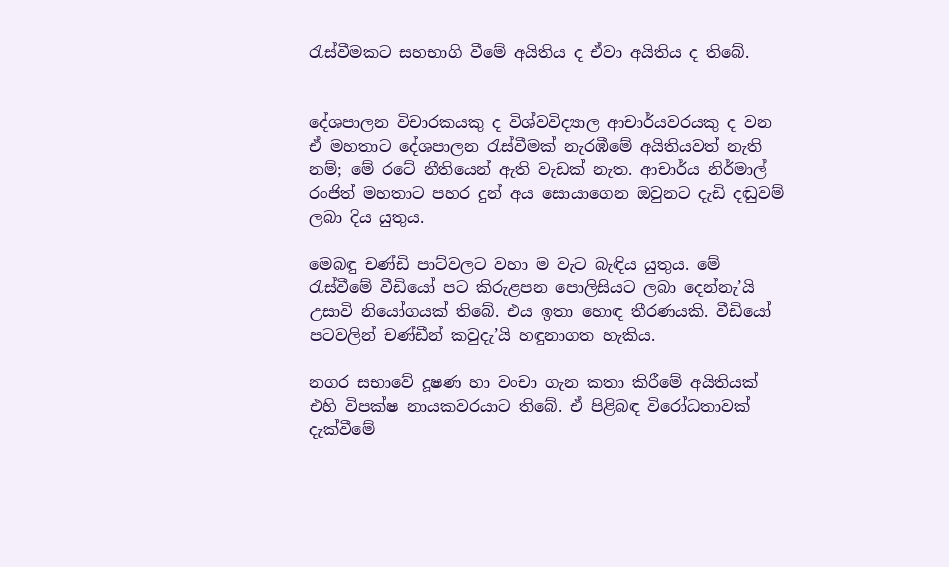රැස්වීමකට සහභාගි වීමේ අයිතිය ද ඒවා අයිතිය ද තිබේ.


දේශපාලන විචාරකයකු ද විශ්වවිද්‍යාල ආචාර්යවරයකු ද වන ඒ මහතාට දේශපාලන රැස්වීමක් නැරඹීමේ අයිතියවත් නැති නම්; මේ රටේ නීතියෙන් ඇති වැඩක් නැත. ආචාර්ය නිර්මාල් රංජිත් මහතාට පහර දුන් අය සොයාගෙන ඔවුනට දැඩි දඬුවම් ලබා දිය යුතුය.

මෙබඳු චණ්ඩි පාට්වලට වහා ම වැට බැඳිය යුතුය. මේ රැස්වීමේ වීඩියෝ පට කිරුළපන පොලිසියට ලබා දෙන්නැ’යි උසාවි නියෝගයක් තිබේ. එය ඉතා හොඳ තීරණයකි. වීඩියෝ පටවලින් චණ්ඩීන් කවුදැ’යි හඳුනා‍ගත හැකිය.

නගර සභාවේ දූෂණ හා වංචා ගැන කතා කිරීමේ අයිතියක් එහි විපක්ෂ නායකවරයාට ‍තිබේ. ඒ පිළිබඳ විරෝධතාවක් දැක්වීමේ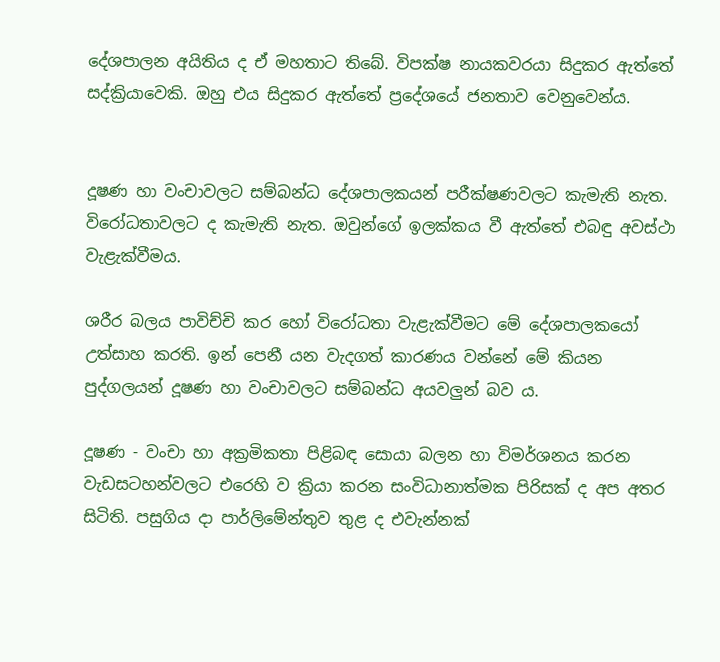දේශපාලන අයිතිය ද ඒ මහතාට තිබේ. විපක්ෂ නායකවරයා සිදුකර ඇත්තේ සද්ක්‍රියාවෙකි. ඔහු එය සිදුකර ඇත්තේ ප්‍රදේශයේ ජනතාව වෙනුවෙන්ය.


දූෂණ හා වංචාවලට සම්බන්ධ දේශපාලකයන් පරීක්ෂණවලට කැමැති නැත. විරෝධතාවලට ද කැමැති නැත. ඔවුන්ගේ ඉලක්කය වී ඇත්තේ එබඳු අවස්ථා වැළැක්වීමය.

ශරීර බලය පාවිච්චි කර හෝ විරෝධතා වැළැක්වීමට මේ දේශපාලකයෝ උත්සාහ කරති. ඉන් පෙනී යන වැදගත් කාරණය වන්නේ මේ කියන පුද්ගලයන් දූෂණ හා වංචාවලට සම්බන්ධ අයවලුන් බව ය.

දූෂණ - වංචා හා අක්‍රමිකතා පිළිබඳ සොයා බලන හා විමර්ශනය කරන වැඩසටහන්වලට එරෙහි ව ක්‍රියා කරන සංවිධානාත්මක පිරිසක් ද අප අතර සිටිති. පසුගිය දා පාර්ලිමේන්තුව තුළ ද එවැන්නක්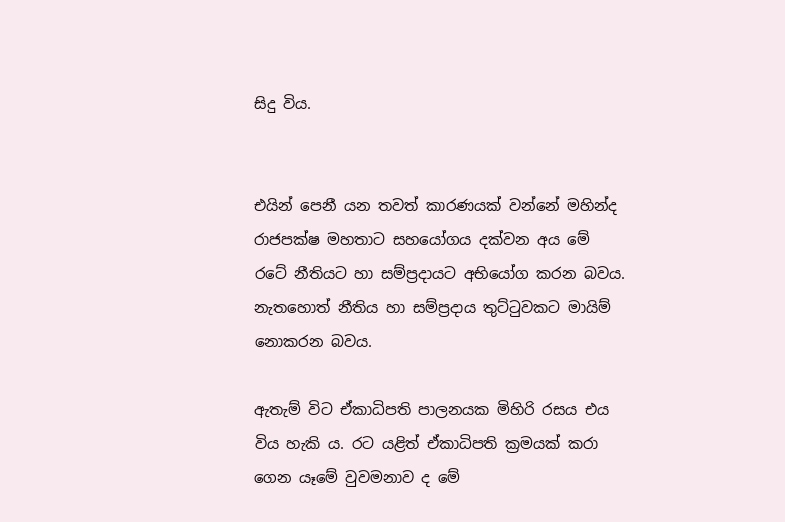සිදු විය.


එයින් පෙනී යන තවත් කාරණයක් වන්නේ මහින්ද රාජපක්ෂ මහතාට සහයෝගය දක්වන අය මේ රටේ නීතියට හා සම්ප්‍රදායට අභියෝග කරන බවය. නැතහොත් නීතිය හා සම්ප්‍රදාය තුට්ටුවකට මායිම් නොකරන බවය.

ඇතැම් විට ඒකාධිපති පාලනයක මිහිරි රසය එය විය හැකි ය. රට යළිත් ඒකාධිපති ක්‍රමයක් කරා ගෙන යෑමේ වුවමනාව ද මේ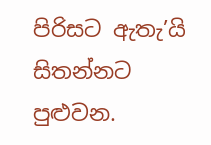පිරිසට ඇතැ’යි සිතන්නට පුළුවන.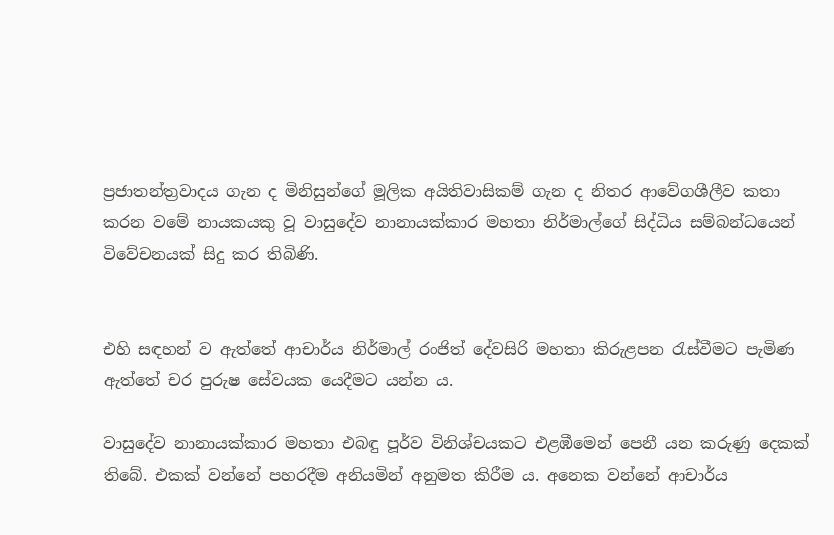ප්‍රජාතන්ත්‍රවාදය ගැන ද මිනිසුන්ගේ මූලික අයිතිවාසිකම් ගැන ද නිතර ආවේගශීලීව කතා කරන වමේ නායකයකු වූ වාසුදේව නානායක්කාර මහතා නිර්මාල්ගේ සිද්ධිය සම්බන්ධයෙන් විවේචනයක් සිදු කර තිබිණි.


එහි සඳහන් ව ඇත්තේ ආචාර්ය නිර්මාල් රංජිත් දේවසිරි මහතා කිරුළපන රැස්වීමට පැමිණ ඇත්තේ චර පුරුෂ සේවයක යෙදීමට යන්න ය.

වාසුදේව නානායක්කාර මහතා එබඳු පූර්ව විනිශ්චයකට එළඹීමෙන් පෙනී යන කරුණු දෙකක් තිබේ. එකක් වන්නේ පහරදීම අනියමින් අනුමත කිරීම ය. අනෙක වන්නේ ආචාර්ය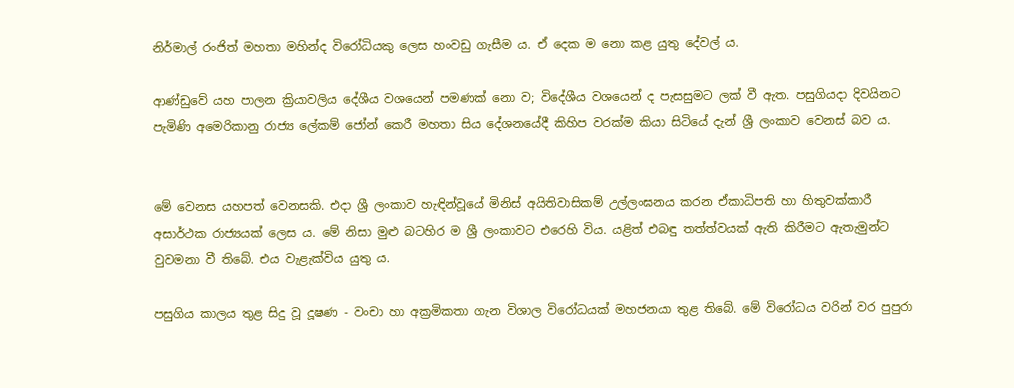නිර්මාල් රංජිත් මහතා මහින්ද විරෝධියකු ලෙස හංවඩු ගැසීම ය. ඒ දෙක ම නො කළ යුතු දේවල් ය.

ආණ්ඩුවේ යහ පාලන ක්‍රියාවලිය දේශීය වශයෙන් පමණක් නො ව; විදේශීය වශයෙන් ද පැසසුමට ලක් වී ඇත. පසුගියදා දිවයිනට පැමිණි අමෙරිකානු රාජ්‍ය ලේකම් ජෝන් කෙරී මහතා සිය දේශනයේදී කිහිප වරක්ම කියා සිටියේ දැන් ශ්‍රී ලංකාව වෙනස් බව ය.


මේ වෙනස යහපත් වෙනසකි. එදා ශ්‍රී ලංකාව හැඳින්වූයේ මිනිස් අයිතිවාසිකම් උල්ලංඝනය කරන ඒකාධිපති හා හිතුවක්කාරී අසාර්ථක රාජ්‍යයක් ලෙස ය. මේ නිසා මුළු බටහිර ම ශ්‍රී ලංකාවට එරෙහි විය. යළිත් එබඳු තත්ත්වයක් ඇති කිරීමට ඇතැමුන්ට වුවමනා වී තිබේ. එය වැළැක්විය යුතු ය.

පසුගිය කාලය තුළ සිදු වූ දූෂණ - වංචා හා අක්‍රමිකතා ගැන විශාල විරෝධයක් මහජනයා තුළ තිබේ. මේ විරෝධය වරින් වර පුපුරා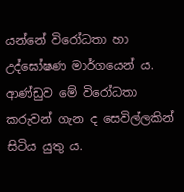යන්නේ විරෝධතා හා උද්ඝෝෂණ මාර්ගයෙන් ය. ආණ්ඩුව මේ විරෝධතා කරුවන් ගැන ද සෙවිල්ලකින් සිටිය යුතු ය.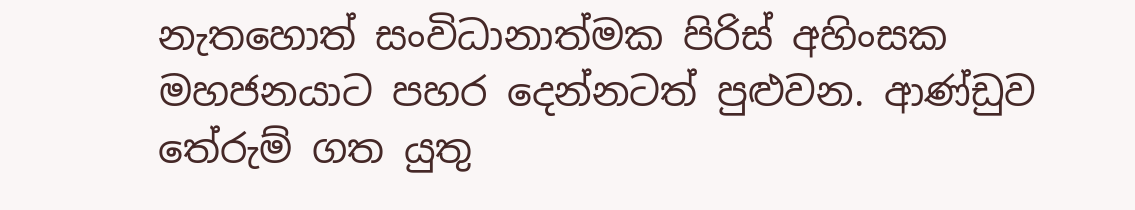නැතහොත් සංවිධානාත්මක පිරිස් අහිංසක මහජනයාට පහර දෙන්නටත් පුළුවන. ආණ්ඩුව තේරුම් ගත යුතු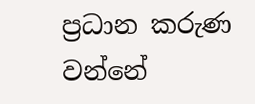ප්‍රධාන කරුණ වන්නේ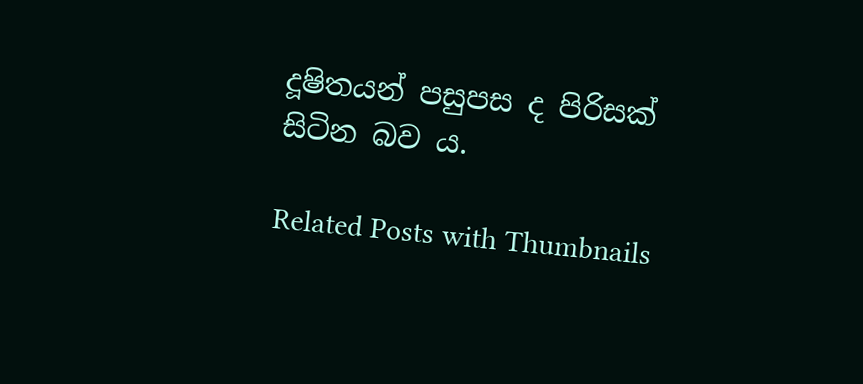දූෂිතයන් පසුපස ද පිරිසක් සිටින බව ය.

Related Posts with Thumbnails